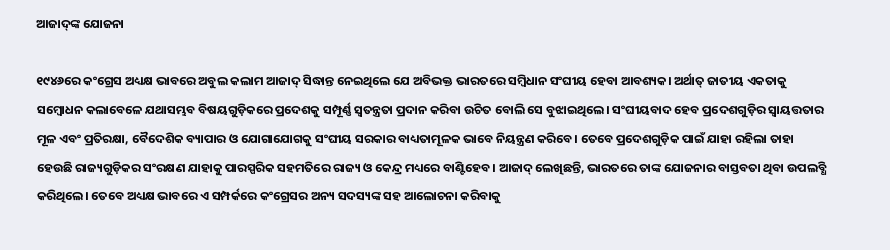ଆଜାଦ୍‌ଙ୍କ ଯୋଜନା

୧୯୪୬ରେ କଂଗ୍ରେସ ଅଧ୍ୟକ୍ଷ ଭାବରେ ଅବୁଲ କଲାମ ଆଜାଦ୍‌ ସିଦ୍ଧାନ୍ତ ନେଇଥିଲେ ଯେ ଅବିଭକ୍ତ ଭାରତରେ ସମ୍ବିଧାନ ସଂଘୀୟ ହେବା ଆବଶ୍ୟକ। ଅର୍ଥାତ୍‌ ଜାତୀୟ ଏକତାକୁ ସମ୍ବୋଧନ କଲାବେଳେ ଯଥାସମ୍ଭବ ବିଷୟଗୁଡ଼ିକରେ ପ୍ରଦେଶକୁ ସମ୍ପୂର୍ଣ୍ଣ ସ୍ବତନ୍ତ୍ରତା ପ୍ରଦାନ କରିବା ଉଚିତ ବୋଲି ସେ ବୁଝାଇଥିଲେ। ସଂଘୀୟବାଦ ହେବ ପ୍ରଦେଶଗୁଡ଼ିର ସ୍ବାୟତ୍ତତାର ମୂଳ ଏବଂ ପ୍ରତିରକ୍ଷା, ବୈଦେଶିକ ବ୍ୟାପାର ଓ ଯୋଗାଯୋଗକୁ ସଂଘୀୟ ସରକାର ବାଧ୍ୟତାମୂଳକ ଭାବେ ନିୟନ୍ତ୍ରଣ କରିବେ। ତେବେ ପ୍ରଦେଶଗୁଡ଼ିକ ପାଇଁ ଯାହା ରହିଲା ତାହା ହେଉଛି ରାଜ୍ୟଗୁଡ଼ିକର ସଂରକ୍ଷଣ ଯାହାକୁ ପାରସ୍ପରିକ ସହମତିରେ ରାଜ୍ୟ ଓ କେନ୍ଦ୍ର ମଧ୍ୟରେ ବାଣ୍ଟିହେବ। ଆଜାଦ୍‌ ଲେଖିଛନ୍ତି, ଭାରତରେ ତାଙ୍କ ଯୋଜନାର ବାସ୍ତବତା ଥିବା ଉପଲବ୍ଧି କରିଥିଲେ। ତେବେ ଅଧ୍ୟକ୍ଷ ଭାବରେ ଏ ସମ୍ପର୍କରେ କଂଗ୍ରେସର ଅନ୍ୟ ସଦସ୍ୟଙ୍କ ସହ ଆଲୋଚନା କରିବାକୁ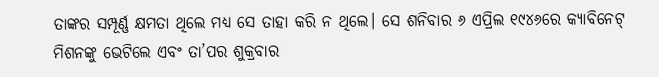ତାଙ୍କର ସମ୍ପୂର୍ଣ୍ଣ କ୍ଷମତା ଥିଲେ ମଧ୍ୟ ସେ ତାହା କରି ନ ଥିଲେ। ସେ ଶନିବାର ୬ ଏପ୍ରିଲ ୧୯୪୬ରେ କ୍ୟାବିନେଟ୍‌ ମିଶନଙ୍କୁ ଭେଟିଲେ ଏବଂ ତା’ପର ଶୁକ୍ରବାର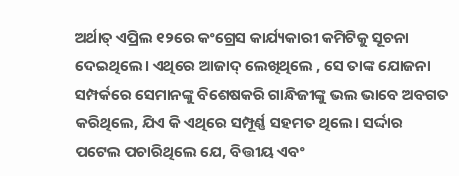ଅର୍ଥାତ୍‌ ଏପ୍ରିଲ ୧୨ରେ କଂଗ୍ରେସ କାର୍ଯ୍ୟକାରୀ କମିଟିକୁ ସୂଚନା ଦେଇଥିଲେ। ଏଥିରେ ଆଜାଦ୍‌ ଲେଖିଥିଲେ , ସେ ତାଙ୍କ ଯୋଜନା ସମ୍ପର୍କରେ ସେମାନଙ୍କୁ ବିଶେଷକରି ଗାନ୍ଧିଜୀଙ୍କୁ ଭଲ ଭାବେ ଅବଗତ କରିଥିଲେ, ଯିଏ କି ଏଥିରେ ସମ୍ପୂର୍ଣ୍ଣ ସହମତ ଥିଲେ। ସର୍ଦ୍ଦାର ପଟେଲ ପଚାରିଥିଲେ ଯେ, ବିତ୍ତୀୟ ଏବଂ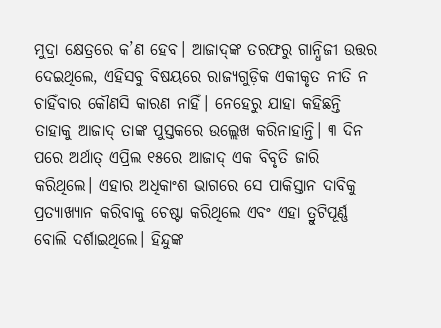ମୁଦ୍ରା କ୍ଷେତ୍ରରେ କ’ଣ ହେବ। ଆଜାଦ୍‌ଙ୍କ ତରଫରୁ ଗାନ୍ଧିଜୀ ଉତ୍ତର ଦେଇଥିଲେ, ଏହିସବୁ ବିଷୟରେ ରାଜ୍ୟଗୁଡ଼ିକ ଏକୀକୃତ ନୀତି ନ ଚାହିଁବାର କୌଣସି କାରଣ ନାହିଁ। ନେହେରୁ ଯାହା କହିଛନ୍ତି ତାହାକୁ ଆଜାଦ୍‌ ତାଙ୍କ ପୁସ୍ତକରେ ଉଲ୍ଲେଖ କରିନାହାନ୍ତି। ୩ ଦିନ ପରେ ଅର୍ଥାତ୍‌ ଏପ୍ରିଲ ୧୫ରେ ଆଜାଦ୍‌ ଏକ ବିବୃତି ଜାରି କରିଥିଲେ। ଏହାର ଅଧିକାଂଶ ଭାଗରେ ସେ ପାକିସ୍ତାନ ଦାବିକୁ ପ୍ରତ୍ୟାଖ୍ୟାନ କରିବାକୁ ଚେଷ୍ଟା କରିଥିଲେ ଏବଂ ଏହା ତ୍ରୁଟିପୂର୍ଣ୍ଣ ବୋଲି ଦର୍ଶାଇଥିଲେ। ହିନ୍ଦୁଙ୍କ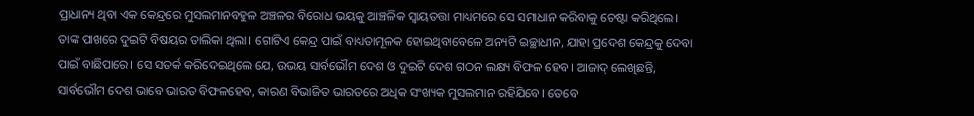ପ୍ରାଧାନ୍ୟ ଥିବା ଏକ କେନ୍ଦ୍ରରେ ମୁସଲମାନବହୁଳ ଅଞ୍ଚଳର ବିରୋଧ ଭୟକୁ ଆଞ୍ଚଳିକ ସ୍ବାୟତତ୍ତା ମାଧ୍ୟମରେ ସେ ସମାଧାନ କରିବାକୁ ଚେଷ୍ଟା କରିଥିଲେ। ତାଙ୍କ ପାଖରେ ଦୁଇଟି ବିଷୟର ତାଲିକା ଥିଲା। ଗୋଟିଏ କେନ୍ଦ୍ର ପାଇଁ ବାଧ୍ୟତାମୂଳକ ହୋଇଥିବାବେଳେ ଅନ୍ୟଟି ଇଚ୍ଛାଧୀନ, ଯାହା ପ୍ରଦେଶ କେନ୍ଦ୍ରକୁ ଦେବା ପାଇଁ ବାଛିପାରେ। ସେ ସତର୍କ କରିଦେଇଥିଲେ ଯେ, ଉଭୟ ସାର୍ବଭୌମ ଦେଶ ଓ ଦୁଇଟି ଦେଶ ଗଠନ ଲକ୍ଷ୍ୟ ବିଫଳ ହେବ। ଆଜାଦ୍‌ ଲେଖିଛନ୍ତି, ସାର୍ବଭୌମ ଦେଶ ଭାବେ ଭାରତ ବିଫଳହେବ, କାରଣ ବିଭାଜିତ ଭାରତରେ ଅଧିକ ସଂଖ୍ୟକ ମୁସଲମାନ ରହିଯିବେ। ତେବେ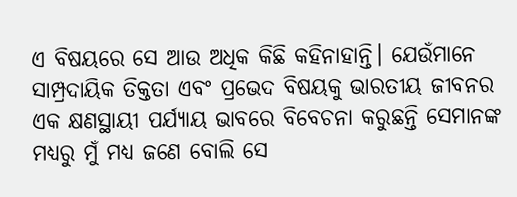ଏ ବିଷୟରେ ସେ ଆଉ ଅଧିକ କିଛି କହିନାହାନ୍ତି। ଯେଉଁମାନେ ସାମ୍ପ୍ରଦାୟିକ ତିକ୍ତତା ଏବଂ ପ୍ରଭେଦ ବିଷୟକୁ ଭାରତୀୟ ଜୀବନର ଏକ କ୍ଷଣସ୍ଥାୟୀ ପର୍ଯ୍ୟାୟ ଭାବରେ ବିବେଚନା କରୁଛନ୍ତି ସେମାନଙ୍କ ମଧ୍ୟରୁ ମୁଁ ମଧ୍ୟ ଜଣେ ବୋଲି ସେ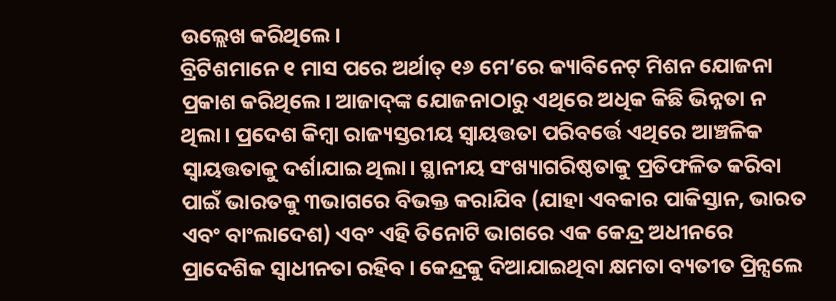ଉଲ୍ଲେଖ କରିଥିଲେ।
ବ୍ରିଟିଶମାନେ ୧ ମାସ ପରେ ଅର୍ଥାତ୍‌ ୧୬ ମେ’ରେ କ୍ୟାବିନେଟ୍‌ ମିଶନ ଯୋଜନା ପ୍ରକାଶ କରିଥିଲେ। ଆଜାଦ୍‌ଙ୍କ ଯୋଜନାଠାରୁ ଏଥିରେ ଅଧିକ କିଛି ଭିନ୍ନତା ନ ଥିଲା। ପ୍ରଦେଶ କିମ୍ବା ରାଜ୍ୟସ୍ତରୀୟ ସ୍ବାୟତ୍ତତା ପରିବର୍ତ୍ତେ ଏଥିରେ ଆଞ୍ଚଳିକ ସ୍ବାୟତ୍ତତାକୁ ଦର୍ଶାଯାଇ ଥିଲା। ସ୍ଥାନୀୟ ସଂଖ୍ୟାଗରିଷ୍ଠତାକୁ ପ୍ରତିଫଳିତ କରିବା ପାଇଁ ଭାରତକୁ ୩ଭାଗରେ ବିଭକ୍ତ କରାଯିବ (ଯାହା ଏବକାର ପାକିସ୍ତାନ, ଭାରତ ଏବଂ ବାଂଲାଦେଶ) ଏବଂ ଏହି ତିନୋଟି ଭାଗରେ ଏକ କେନ୍ଦ୍ର ଅଧୀନରେ ପ୍ରାଦେଶିକ ସ୍ବାଧୀନତା ରହିବ। କେନ୍ଦ୍ରକୁ ଦିଆଯାଇଥିବା କ୍ଷମତା ବ୍ୟତୀତ ପ୍ରିନ୍ସଲେ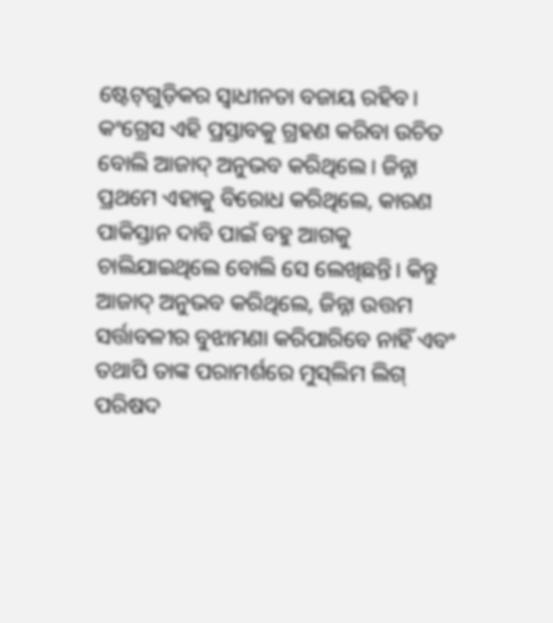ଷ୍ଟେଟ୍‌ଗୁଡ଼ିକର ସ୍ବାଧୀନତା ବଜାୟ ରହିବ। କଂଗ୍ରେସ ଏହି ପ୍ରସ୍ତାବକୁ ଗ୍ରହଣ କରିବା ଉଚିତ ବୋଲି ଆଜାଦ୍‌ ଅନୁଭବ କରିଥିଲେ। ଜିନ୍ନା ପ୍ରଥମେ ଏହାକୁ ବିରୋଧ କରିଥିଲେ, କାରଣ ପାକିସ୍ତାନ ଦାବି ପାଇଁ ବହୁ ଆଗକୁ ଚାଲିଯାଇଥିଲେ ବୋଲି ସେ ଲେଖିଛନ୍ତି। କିନ୍ତୁ ଆଜାଦ୍‌ ଅନୁଭବ କରିଥିଲେ, ଜିନ୍ନା ଉତ୍ତମ ସର୍ତ୍ତାବଳୀର ବୁଝାମଣା କରିପାରିବେ ନାହିଁ ଏବଂ ତଥାପି ତାଙ୍କ ପରାମର୍ଶରେ ମୁସ୍‌ଲିମ ଲିଗ୍‌ ପରିଷଦ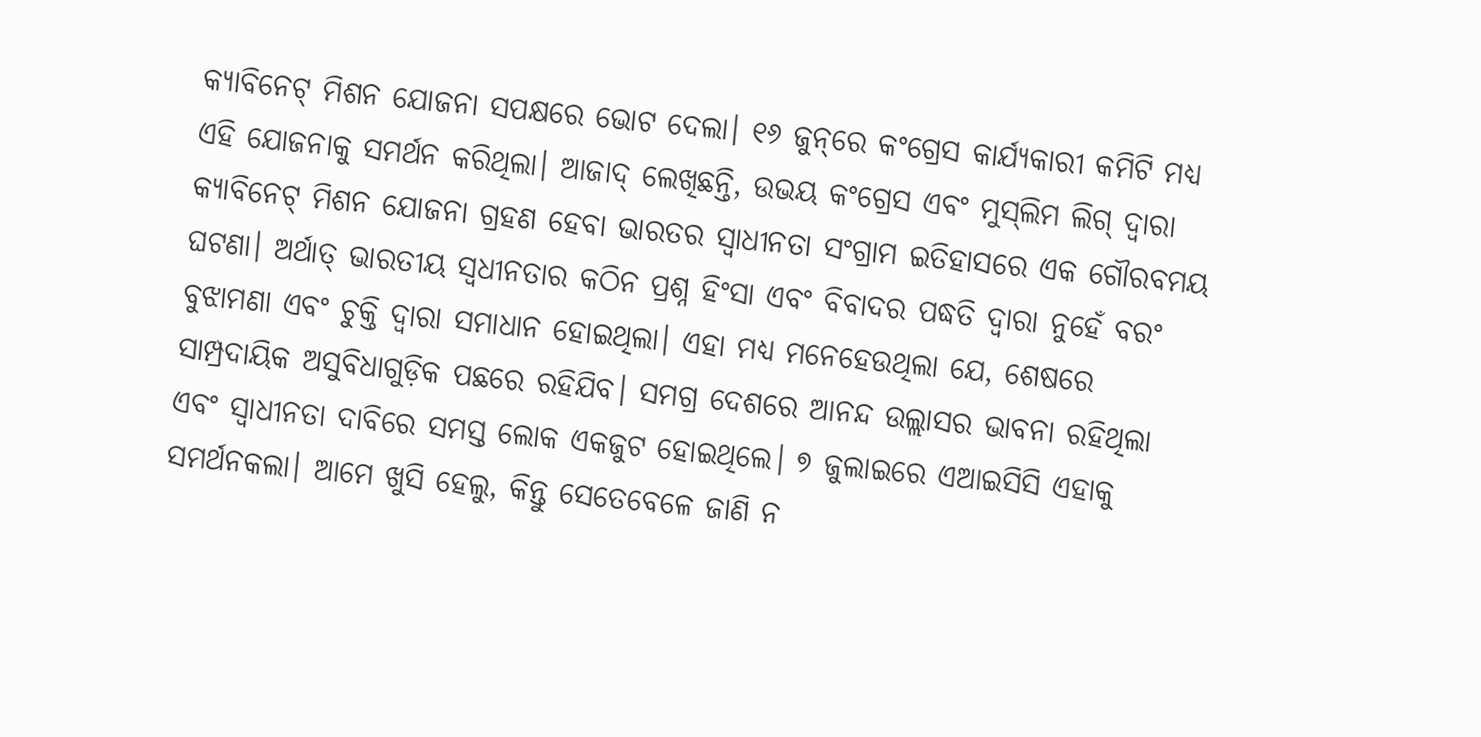କ୍ୟାବିନେଟ୍‌ ମିଶନ ଯୋଜନା ସପକ୍ଷରେ ଭୋଟ ଦେଲା। ୧୬ ଜୁନ୍‌ରେ କଂଗ୍ରେସ କାର୍ଯ୍ୟକାରୀ କମିଟି ମଧ୍ୟ ଏହି ଯୋଜନାକୁ ସମର୍ଥନ କରିଥିଲା। ଆଜାଦ୍‌ ଲେଖିଛନ୍ତି, ଉଭୟ କଂଗ୍ରେସ ଏବଂ ମୁସ୍‌ଲିମ ଲିଗ୍‌ ଦ୍ୱାରା କ୍ୟାବିନେଟ୍‌ ମିଶନ ଯୋଜନା ଗ୍ରହଣ ହେବା ଭାରତର ସ୍ବାଧୀନତା ସଂଗ୍ରାମ ଇତିହାସରେ ଏକ ଗୌରବମୟ ଘଟଣା। ଅର୍ଥାତ୍‌ ଭାରତୀୟ ସ୍ବଧୀନତାର କଠିନ ପ୍ରଶ୍ନ ହିଂସା ଏବଂ ବିବାଦର ପଦ୍ଧତି ଦ୍ୱାରା ନୁହେଁ ବରଂ ବୁଝାମଣା ଏବଂ ଚୁକ୍ତି ଦ୍ୱାରା ସମାଧାନ ହୋଇଥିଲା। ଏହା ମଧ୍ୟ ମନେହେଉଥିଲା ଯେ, ଶେଷରେ ସାମ୍ପ୍ରଦାୟିକ ଅସୁବିଧାଗୁଡ଼ିକ ପଛରେ ରହିଯିବ। ସମଗ୍ର ଦେଶରେ ଆନନ୍ଦ ଉଲ୍ଲାସର ଭାବନା ରହିଥିଲା ଏବଂ ସ୍ବାଧୀନତା ଦାବିରେ ସମସ୍ତ ଲୋକ ଏକଜୁଟ ହୋଇଥିଲେ। ୭ ଜୁଲାଇରେ ଏଆଇସିସି ଏହାକୁ ସମର୍ଥନକଲା। ଆମେ ଖୁସି ହେଲୁ, କିନ୍ତୁ ସେତେବେଳେ ଜାଣି ନ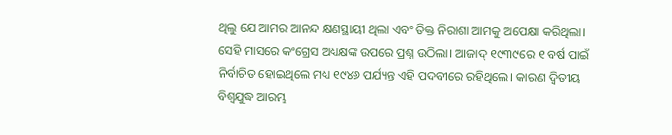ଥିଲୁ ଯେ ଆମର ଆନନ୍ଦ କ୍ଷଣସ୍ଥାୟୀ ଥିଲା ଏବଂ ତିକ୍ତ ନିରାଶା ଆମକୁ ଅପେକ୍ଷା କରିଥିଲା। ସେହି ମାସରେ କଂଗ୍ରେସ ଅଧ୍ୟକ୍ଷଙ୍କ ଉପରେ ପ୍ରଶ୍ନ ଉଠିଲା। ଆଜାଦ୍‌ ୧୯୩୯ରେ ୧ ବର୍ଷ ପାଇଁ ନିର୍ବାଚିତ ହୋଇଥିଲେ ମଧ୍ୟ ୧୯୪୬ ପର୍ଯ୍ୟନ୍ତ ଏହି ପଦବୀରେ ରହିଥିଲେ। କାରଣ ଦ୍ୱିତୀୟ ବିଶ୍ୱଯୁଦ୍ଧ ଆରମ୍ଭ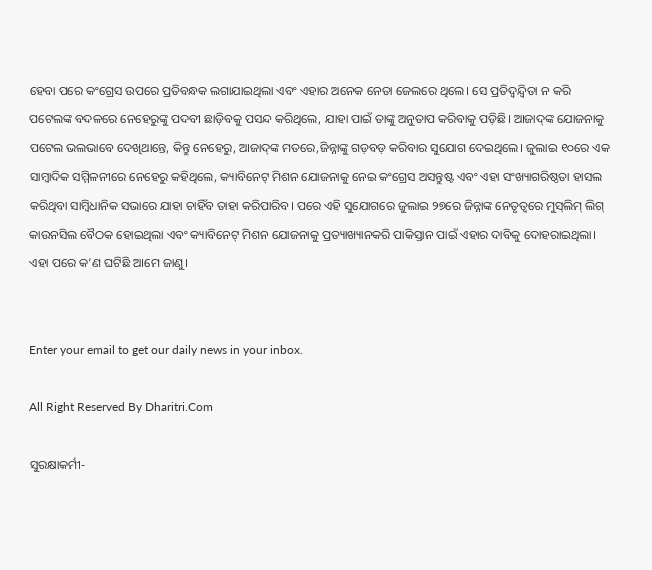ହେବା ପରେ କଂଗ୍ରେସ ଉପରେ ପ୍ରତିବନ୍ଧକ ଲଗାଯାଇଥିଲା ଏବଂ ଏହାର ଅନେକ ନେତା ଜେଲରେ ଥିଲେ। ସେ ପ୍ରତିଦ୍ୱନ୍ଦ୍ୱିତା ନ କରି ପଟେଲଙ୍କ ବଦଳରେ ନେହେରୁଙ୍କୁ ପଦବୀ ଛାଡ଼ିବକୁ ପସନ୍ଦ କରିଥିଲେ, ଯାହା ପାଇଁ ତାଙ୍କୁ ଅନୁତାପ କରିବାକୁ ପଡ଼ିଛି। ଆଜାଦ୍‌ଙ୍କ ଯୋଜନାକୁ ପଟେଲ ଭଲଭାବେ ଦେଖିଥାନ୍ତେ, କିନ୍ତୁ ନେହେରୁ, ଆଜାଦ୍‌ଙ୍କ ମତରେ,ଜିନ୍ନାଙ୍କୁ ଗଡ଼ବଡ଼ କରିବାର ସୁଯୋଗ ଦେଇଥିଲେ। ଜୁଲାଇ ୧୦ରେ ଏକ ସାମ୍ବାଦିକ ସମ୍ମିଳନୀରେ ନେହେରୁ କହିଥିଲେ, କ୍ୟାବିନେଟ୍‌ ମିଶନ ଯୋଜନାକୁ ନେଇ କଂଗ୍ରେସ ଅସନ୍ତୁଷ୍ଟ ଏବଂ ଏହା ସଂଖ୍ୟାଗରିଷ୍ଠତା ହାସଲ କରିଥିବା ସାମ୍ବିଧାନିକ ସଭାରେ ଯାହା ଚାହିଁବ ତାହା କରିପାରିବ। ପରେ ଏହି ସୁଯୋଗରେ ଜୁଲାଇ ୨୭ରେ ଜିନ୍ନାଙ୍କ ନେତୃତ୍ୱରେ ମୁସ୍‌ଲିମ୍‌ ଲିଗ୍‌ କାଉନସିଲ ବୈଠକ ହୋଇଥିଲା ଏବଂ କ୍ୟାବିନେଟ୍‌ ମିଶନ ଯୋଜନାକୁ ପ୍ରତ୍ୟାଖ୍ୟାନକରି ପାକିସ୍ତାନ ପାଇଁ ଏହାର ଦାବିକୁ ଦୋହରାଇଥିଲା। ଏହା ପରେ କ’ଣ ଘଟିଛି ଆମେ ଜାଣୁ।


Enter your email to get our daily news in your inbox.

All Right Reserved By Dharitri.Com

ସୁରକ୍ଷାକର୍ମୀ-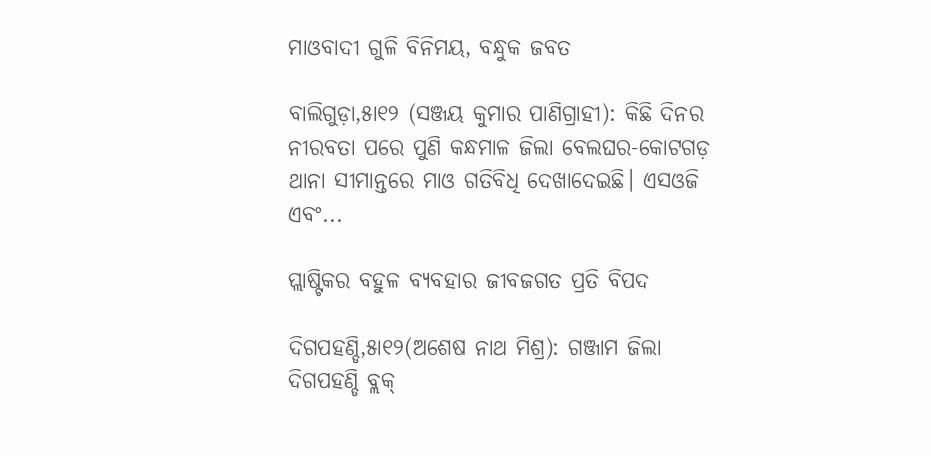ମାଓବାଦୀ ଗୁଳି ବିନିମୟ, ବନ୍ଧୁକ ଜବତ

ବାଲିଗୁଡ଼ା,୫ା୧୨ (ସଞ୍ଜୟ କୁମାର ପାଣିଗ୍ରାହୀ): କିଛି ଦିନର ନୀରବତା ପରେ ପୁଣି କନ୍ଧମାଳ ଜିଲା ବେଲଘର-କୋଟଗଡ଼ ଥାନା ସୀମାନ୍ତରେ ମାଓ ଗତିବିଧି ଦେଖାଦେଇଛି। ଏସଓଜି ଏବଂ...

ପ୍ଲାଷ୍ଟିକର ବହୁଳ ବ୍ୟବହାର ଜୀବଜଗତ ପ୍ରତି ବିପଦ

ଦିଗପହଣ୍ଡି,୫ା୧୨(ଅଶେଷ ନାଥ ମିଶ୍ର): ଗଞ୍ଜାମ ଜିଲା ଦିଗପହଣ୍ଡି ବ୍ଲକ୍‌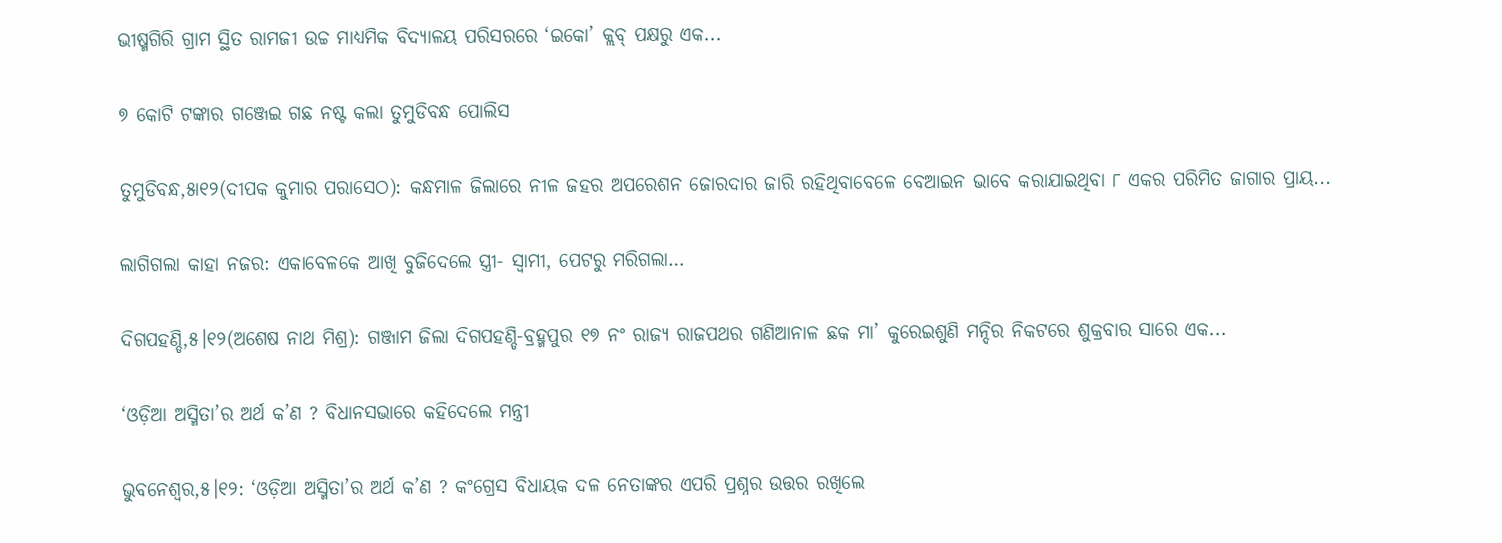ଭୀଷ୍ମଗିରି ଗ୍ରାମ ସ୍ଥିତ ରାମଜୀ ଉଚ୍ଚ ମାଧ୍ୟମିକ ବିଦ୍ୟାଳୟ ପରିସରରେ ‘ଇକୋ’ କ୍ଲବ୍‌ ପକ୍ଷରୁ ଏକ...

୭ କୋଟି ଟଙ୍କାର ଗଞ୍ଜେଇ ଗଛ ନଷ୍ଟ କଲା ତୁମୁଡିବନ୍ଧ ପୋଲିସ

ତୁମୁଡିବନ୍ଧ,୫ା୧୨(ଦୀପକ କୁମାର ପରାସେଠ): କନ୍ଧମାଳ ଜିଲାରେ ନୀଳ ଜହର ଅପରେଶନ ଜୋରଦାର ଜାରି ରହିଥିବାବେଳେ ବେଆଇନ ଭାବେ କରାଯାଇଥିବା ୮ ଏକର ପରିମିତ ଜାଗାର ପ୍ରାୟ...

ଲାଗିଗଲା କାହା ନଜର: ଏକାବେଳକେ ଆଖି ବୁଜିଦେଲେ ସ୍ତ୍ରୀ- ସ୍ବାମୀ, ପେଟରୁ ମରିଗଲା…

ଦିଗପହଣ୍ଡି,୫।୧୨(ଅଶେଷ ନାଥ ମିଶ୍ର): ଗଞ୍ଜାମ ଜିଲା ଦିଗପହଣ୍ଡି-ବ୍ରହ୍ମପୁର ୧୭ ନଂ ରାଜ୍ୟ ରାଜପଥର ଗଣିଆନାଳ ଛକ ମା’ କୁରେଇଶୁଣି ମନ୍ଦିର ନିକଟରେ ଶୁକ୍ରବାର ସାରେ ଏକ...

‘ଓଡ଼ିଆ ଅସ୍ମିତା’ର ଅର୍ଥ କ’ଣ ? ବିଧାନସଭାରେ କହିଦେଲେ ମନ୍ତ୍ରୀ

ଭୁବନେଶ୍ୱର,୫।୧୨: ‘ଓଡ଼ିଆ ଅସ୍ମିତା’ର ଅର୍ଥ କ’ଣ ? କଂଗ୍ରେସ ବିଧାୟକ ଦଳ ନେତାଙ୍କର ଏପରି ପ୍ରଶ୍ନର ଉତ୍ତର ରଖିଲେ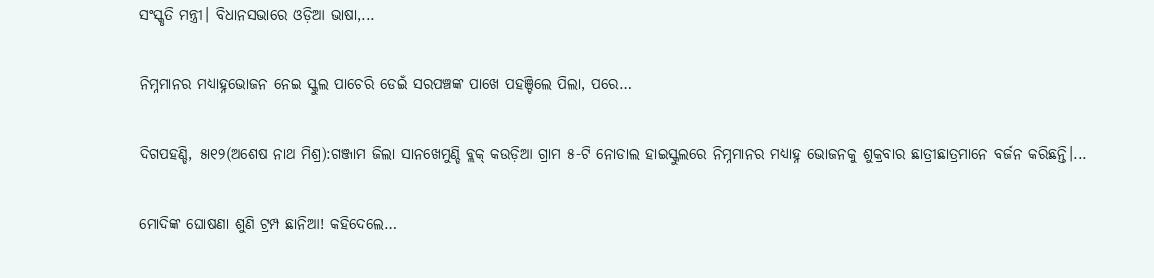ସଂସ୍କୃତି ମନ୍ତ୍ରୀ। ବିଧାନସଭାରେ ଓଡ଼ିଆ ଭାଷା,...

ନିମ୍ନମାନର ମଧ୍ୟାହ୍ନଭୋଜନ ନେଇ ସ୍କୁଲ ପାଚେରି ଡେଇଁ ସରପଞ୍ଚଙ୍କ ପାଖେ ପହଞ୍ଚିଲେ ପିଲା, ପରେ…

ଦିଗପହଣ୍ଡି, ୫ା୧୨(ଅଶେଷ ନାଥ ମିଶ୍ର):ଗଞ୍ଜାମ ଜିଲା ସାନଖେମୁଣ୍ଡି ବ୍ଲକ୍‌ କଉଡ଼ିଆ ଗ୍ରାମ ୫-ଟି ନୋଡାଲ ହାଇସ୍କୁଲରେ ନିମ୍ନମାନର ମଧ୍ୟାହ୍ନ ଭୋଜନକୁ ଶୁକ୍ରବାର ଛାତ୍ରୀଛାତ୍ରମାନେ ବର୍ଜନ କରିଛନ୍ତି।...

ମୋଦିଙ୍କ ଘୋଷଣା ଶୁଣି ଟ୍ରମ୍ପ ଛାନିଆ! କହିଦେଲେ…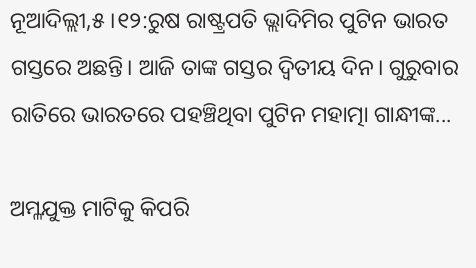ନୂଆଦିଲ୍ଲୀ,୫।୧୨:ରୁଷ ରାଷ୍ଟ୍ରପତି ଭ୍ଲାଦିମିର ପୁଟିନ ଭାରତ ଗସ୍ତରେ ଅଛନ୍ତି। ଆଜି ତାଙ୍କ ଗସ୍ତର ଦ୍ୱିତୀୟ ଦିନ। ଗୁରୁବାର ରାତିରେ ଭାରତରେ ପହଞ୍ଚିଥିବା ପୁଟିନ ମହାତ୍ମା ଗାନ୍ଧୀଙ୍କ...

ଅମ୍ଳଯୁକ୍ତ ମାଟିକୁ କିପରି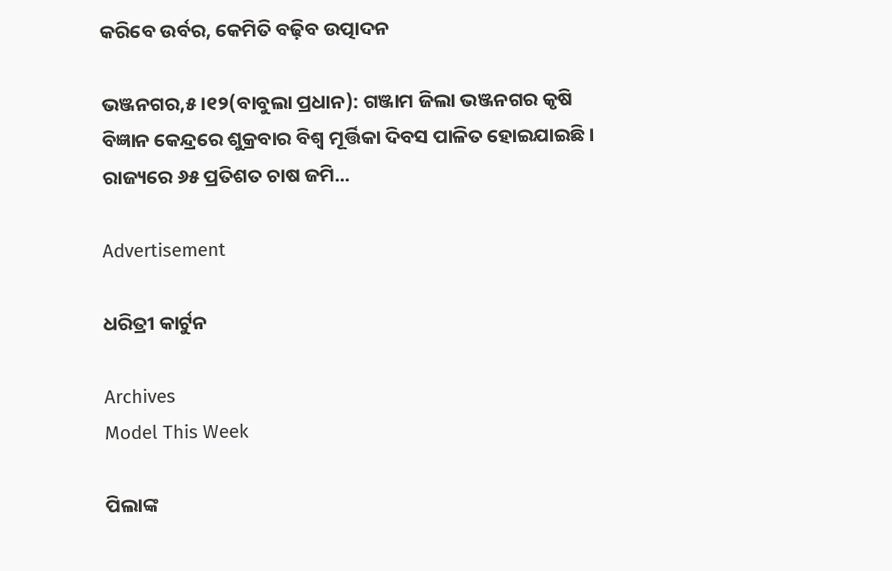କରିବେ ଉର୍ବର, କେମିତି ବଢ଼ିବ ଉତ୍ପାଦନ

ଭଞ୍ଜନଗର,୫।୧୨(ବାବୁଲା ପ୍ରଧାନ): ଗଞ୍ଜାମ ଜିଲା ଭଞ୍ଜନଗର କୃଷି ବିଜ୍ଞାନ କେନ୍ଦ୍ରରେ ଶୁକ୍ରବାର ବିଶ୍ବ ମୂର୍ତ୍ତିକା ଦିବସ ପାଳିତ ହୋଇଯାଇଛି। ରାଜ୍ୟରେ ୬୫ ପ୍ରତିଶତ ଚାଷ ଜମି...

Advertisement

ଧରିତ୍ରୀ କାର୍ଟୁନ

Archives
Model This Week

ପିଲାଙ୍କ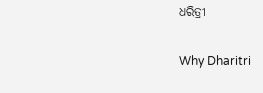ଧରିତ୍ରୀ

Why Dharitri